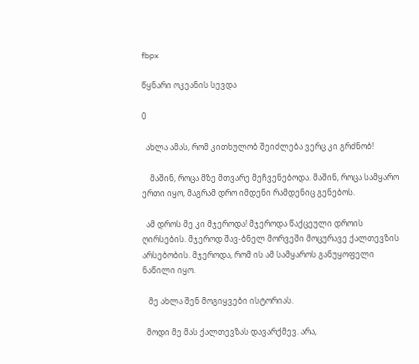fbpx

წყნარი ოკეანის სევდა

0

  ახლა ამას, რომ კითხულობ შეიძლება ვერც კი გრძნობ!

    მაშინ, როცა მზე მთვარე მეჩვენებოდა. მაშინ, როცა სამყარო ერთი იყო, მაგრამ დრო იმდენი რამდენიც გენებოს.

  ამ დროს მე კი მჯეროდა! მჯეროდა წაქცეული დროის ღირსების. მჯეროდ შავ-ბნელ მორვეში მოცურავე ქალთევზის არსებობის. მჯეროდა, რომ ის ამ სამყაროს განუყოფელი ნაწილი იყო.

   მე ახლა შენ მოგიყვები ისტორიას.

  მოდი მე მას ქალთევზას დავარქმევ. არა,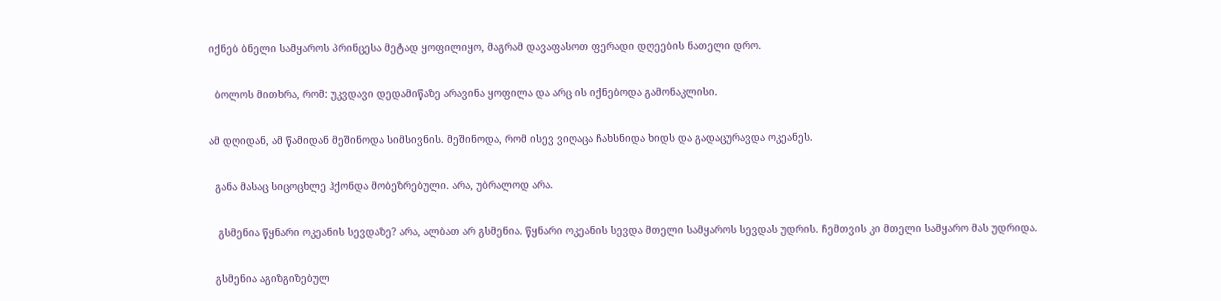იქნებ ბნელი სამყაროს პრინცესა მეტად ყოფილიყო, მაგრამ დავაფასოთ ფერადი დღეების ნათელი დრო.

  ბოლოს მითხრა, რომ: უკვდავი დედამიწაზე არავინა ყოფილა და არც ის იქნებოდა გამონაკლისი.

ამ დღიდან, ამ წამიდან მეშინოდა სიმსივნის. მეშინოდა, რომ ისევ ვიღაცა ჩახსნიდა ხიდს და გადაცურავდა ოკეანეს.

  განა მასაც სიცოცხლე ჰქონდა მობეზრებული. არა, უბრალოდ არა.

   გსმენია წყნარი ოკეანის სევდაზე? არა, ალბათ არ გსმენია. წყნარი ოკეანის სევდა მთელი სამყაროს სევდას უდრის. ჩემთვის კი მთელი სამყარო მას უდრიდა.

  გსმენია აგიზგიზებულ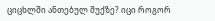ციცხლში ანთებულ შუქზე? იცი როგორ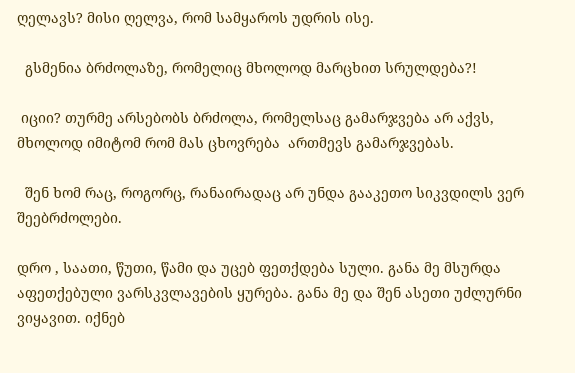ღელავს? მისი ღელვა, რომ სამყაროს უდრის ისე.

  გსმენია ბრძოლაზე, რომელიც მხოლოდ მარცხით სრულდება?!

 იციი? თურმე არსებობს ბრძოლა, რომელსაც გამარჯვება არ აქვს, მხოლოდ იმიტომ რომ მას ცხოვრება  ართმევს გამარჯვებას.

  შენ ხომ რაც, როგორც, რანაირადაც არ უნდა გააკეთო სიკვდილს ვერ შეებრძოლები.

დრო , საათი, წუთი, წამი და უცებ ფეთქდება სული. განა მე მსურდა აფეთქებული ვარსკვლავების ყურება. განა მე და შენ ასეთი უძლურნი ვიყავით. იქნებ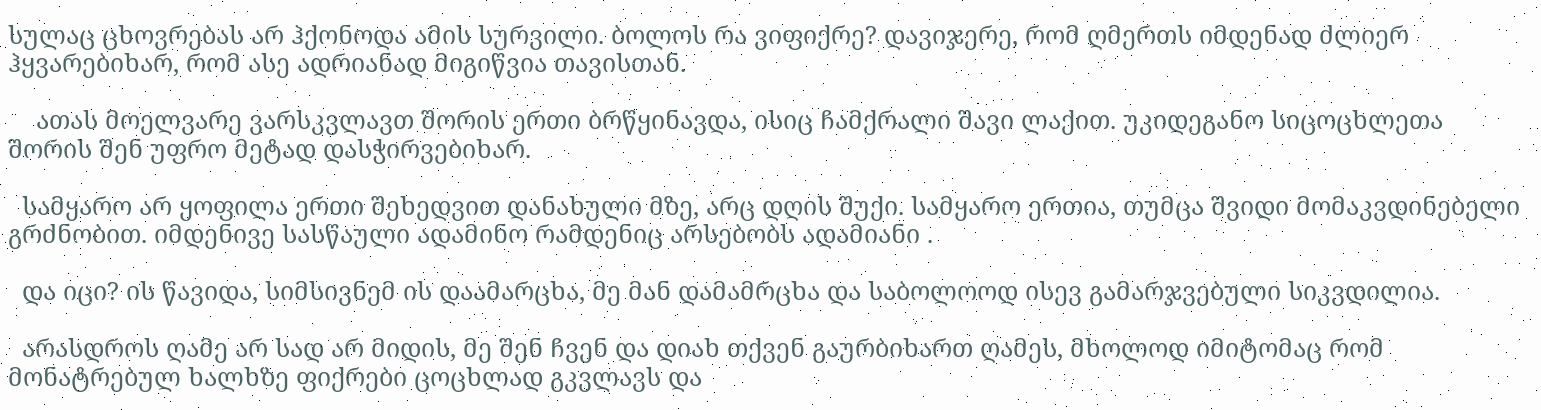სულაც ცხოვრებას არ ჰქონოდა ამის სურვილი. ბოლოს რა ვიფიქრე? დავიჯერე, რომ ღმერთს იმდენად ძლიერ ჰყვარებიხარ, რომ ასე ადრიანად მიგიწვია თავისთან.

    ათას მოელვარე ვარსკვლავთ შორის ერთი ბრწყინავდა, ისიც ჩამქრალი შავი ლაქით. უკიდეგანო სიცოცხლეთა შორის შენ უფრო მეტად დასჭირვებიხარ.

  სამყარო არ ყოფილა ერთი შეხედვით დანახული მზე, არც დღის შუქი. სამყარო ერთია, თუმცა შვიდი მომაკვდინებელი გრძნობით. იმდენივე სასწაული ადამინო რამდენიც არსებობს ადამიანი .

  და იცი? ის წავიდა, სიმსივნემ ის დაამარცხა, მე მან დამამრცხა და საბოლოოდ ისევ გამარჯვებული სიკვდილია.

  არასდროს ღამე არ სად არ მიდის, მე შენ ჩვენ და დიახ თქვენ გაურბიხართ ღამეს, მხოლოდ იმიტომაც რომ მონატრებულ ხალხზე ფიქრები ცოცხლად გკვლავს და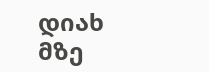დიახ მზე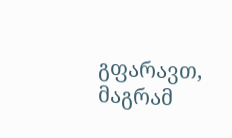გფარავთ, მაგრამ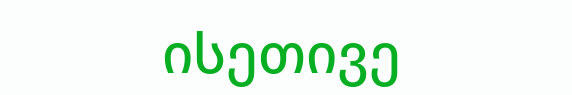ისეთივე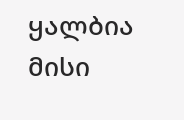ყალბია მისი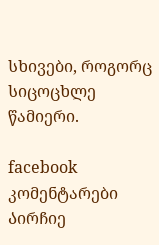სხივები, როგორც სიცოცხლე წამიერი.

facebook კომენტარები
Აირჩიე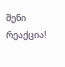შენი რეაქცია!